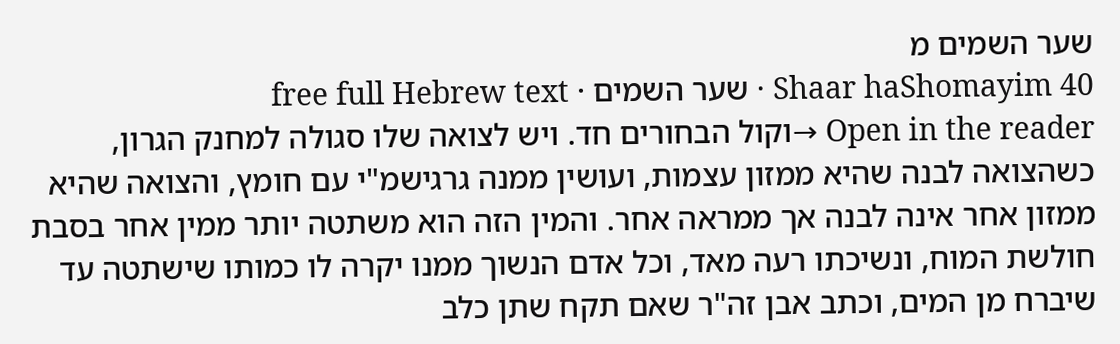שער השמים מ
Shaar haShomayim 40 · שער השמים · free full Hebrew text
Open in the reader →וקול הבחורים חד. ויש לצואה שלו סגולה למחנק הגרון, כשהצואה לבנה שהיא ממזון עצמות, ועושין ממנה גרגישמ"י עם חומץ, והצואה שהיא ממזון אחר אינה לבנה אך ממראה אחר. והמין הזה הוא משתטה יותר ממין אחר בסבת חולשת המוח, ונשיכתו רעה מאד, וכל אדם הנשוך ממנו יקרה לו כמותו שישתטה עד שיברח מן המים, וכתב אבן זה"ר שאם תקח שתן כלב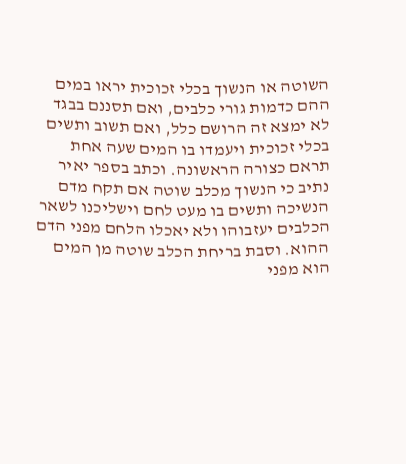השוטה או הנשוך בכלי זכוכית יראו במים ההם כדמות גורי כלבים, ואם תסננם בבגד לא ימצא זה הרושם כלל, ואם תשוב ותשים בכלי זכוכית ויעמדו בו המים שעה אחת תראם כצורה הראשונה. וכתב בספר יאיר נתיב כי הנשוך מכלב שוטה אם תקח מדם הנשיכה ותשים בו מעט לחם וישליכנו לשאר הכלבים יעזבוהו ולא יאכלו הלחם מפני הדם ההוא. וסבת בריחת הכלב שוטה מן המים הוא מפני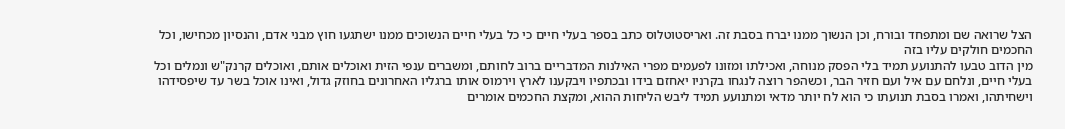הצל שרואה שם ומתפחד ובורח, וכן הנשוך ממנו יברח בסבת זה. ואריסטוטלוס כתב בספר בעלי חיים כי כל בעלי חיים הנשוכים ממנו ישתגעו חוץ מבני אדם, והנסיון מכחישו, וכל החכמים חולקים עליו בזה
מין הדוב טבעו להתנועע תמיד בלי הפסק מנוחה, ואכילתו ומזונו לפעמים מפרי האילנות המדבריים ברוב לחותם, ומשברים ענפי הזית ואוכלים אותם, ואוכלים קרנק"ש ונמלים וכל בעלי חיים, ונלחם עם איל ועם חזיר הבר, וכשהפר רוצה לנגחו בקרניו יאחזם בידו ובכתפיו ויבקענו לארץ וירמוס אותו ברגליו האחרונים בחוזק גדול, ואינו אוכל בשר עד שיפסידהו וישחיתהו, ואמרו בסבת תנועתו כי הוא לח יותר מדאי ומתנועע תמיד ליבש הליחות ההוא, ומקצת החכמים אומרים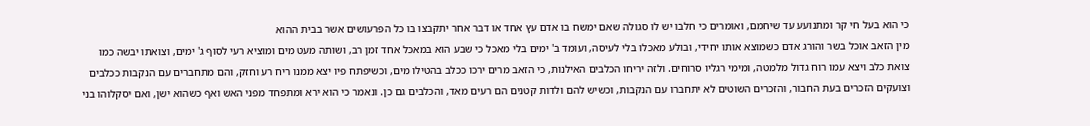כי הוא בעל חי קר ומתנועע עד שיחמם, ואומרים כי חלבו יש לו סגולה שאם ימשח בו אדם עץ אחד או דבר אחר יתקבצו בו כל הפרעושים אשר בבית ההוא
מין הזאב אוכל בשר והורג אדם כשמוצא אותו יחידי, ובולע מאכלו בלי לעיסה, ועומד ב' ימים בלי מאכל כי שבע הוא במאכל אחד זמן רב, ושותה מעט מים ומוציא רעי לסוף ג' ימים, וצואתו יבשה כמו צואת כלב ויצא עמו רוח גדול מלמטה, ומימי רגליו סרוחים. ולזה יריחו הכלבים האילנות, כי הזאב מרים ירכו ככלב בהטילו מים, וכשיפתח פיו יצא ממנו ריח רע וחזק, והם מתחברים עם הנקבות ככלבים וצועקים הזכרים בעת החבור, והזכרים השוטים לא יתחברו עם הנקבות, וכשיש להם ולדות קטנים הם רעים מאד, והכלבים גם כן. ונאמר כי הוא ירא ומתפחד מפני האש ואף כשהוא ישן, ואם יסקלוהו בני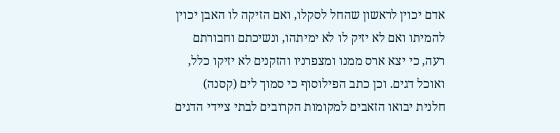אדם יכוין לראשון שהחל לסקלו, ואם הזיקה לו האבן יכוין להמיתו ואם לא יזיק לו לא ימיתהו, ונשיכתם וחבורתם רעה, כי יצא ארס ממנו ומצפרניו והזקנים לא יזיקו כלל, ואוכל דגים. וכן כתב הפילוסוף כי סמוך לים (קסנה) חלנית יבואו הזאבים למקומות הקרובים לבתי ציידי הדגים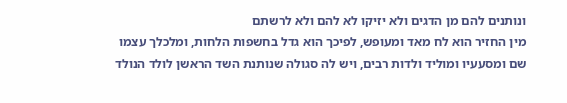ונותנים להם מן הדגים ולא יזיקו לא להם ולא לרשתם
מין החזיר הוא לח מאד ומעופש, לפיכך הוא גדל בחשפות הלחות, ומלכלך עצמו שם ומסעעיו ומוליד ולדות רבים, ויש לה סגולה שנותנת השד הראשן לולד הנולד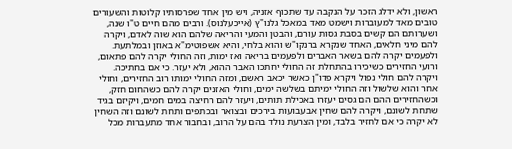ראשון, ולא ידלג הזכר על הנקבה עד שתכוף אזניה, ויש מין אחד שפרסותיו קלוטות והשעורים טובים מאד למעוברות וישמט מאד במאכל גלנו"ץ (אייכעלנוס). ורבים מהם חיים ט"ו שנה, ושערותם הם קשים בסבת גסות עורם, והבטן והמעי והריאה שלהם הוא שוה לאדם, ויקרה להם מיני חלאים, האחד שנקרא ברנקו"ש והוא בלחי, והיא אשפוטימ"א באוזן ובמלתעת. ולפעמים יקרה להם בשאר האברים ולפעמים בריאה ואז ימות, וזה החולי יקרה להם פתאום, ורועי החזירים כשיכירו בהתחלת זה החולי יחתכו האבר ההוא, ולא יעזר. כי אם בחתיכה. ויקרה להם חולי נפול ויקרא פדו"ן כאשר יכאב ראשם, ומזה החולי ימותו רוב החזירים, וחולי אחר והוא שלשול וזה החולי ימיתם בשלשה ימים, וחולי האזנים יקרה להם כשהחום חזק, וכשהחזירים ההם הם גסים יעזרו באכילת תותים, ויעזר להם רחיצה במים חמים, ויקיזם בגיד שתחת לשונם, ויקרה להם שחין אבעבועות בירכים ובצואר ובכתפים ותחת לשונם וזה השחין לא יקרה כי אם לחזיר בלבד, ומין הצרעת נולד בהם על הרוב, ובחבור אחד מתעברות מכל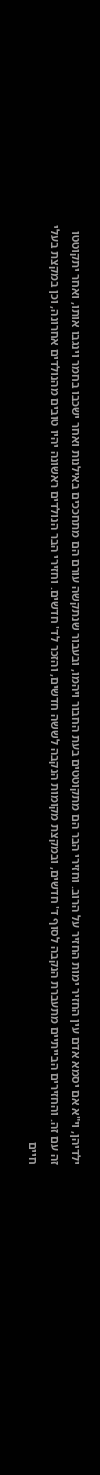ילדיהן, וי"א אם יסמא אדם עין החזיר ימות החזיר על הרוב. וחזירי הבר הם מתקוטטים בעת החבור ויהמו, ובעבור שנתקשה עורם הם מתחככים באילנות ואחר ישכבו בחמר וינגבו אותו, ואחר יתקוטטו זה עם זה. והחזירים הבייתיים מתעברת הנקבה לסוף ד' חדשים, ובמקצת מקומות הנקבה לששה חדשים, והזכר לד' חדשים. וחזירי הבר הנולדים ראשונה יהיו טובים מהנולדים אחרונה, וכן במקצת בעלי חיים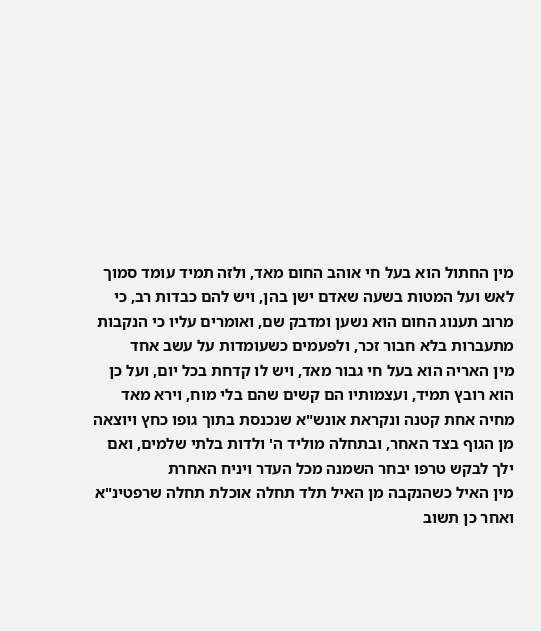מין החתול הוא בעל חי אוהב החום מאד, ולזה תמיד עומד סמוך לאש ועל המטות בשעה שאדם ישן בהן, ויש להם כבדות רב, כי מרוב תענוג החום הוא נשען ומדבק שם, ואומרים עליו כי הנקבות מתעברות בלא חבור זכר, ולפעמים כשעומדות על עשב אחד
מין האריה הוא בעל חי גבור מאד, ויש לו קדחת בכל יום, ועל כן הוא רובץ תמיד, ועצמותיו הם קשים שהם בלי מוח, וירא מאד מחיה אחת קטנה ונקראת אונש"א שנכנסת בתוך גופו כחץ ויוצאה מן הגוף בצד האחר, ובתחלה מוליד ה' ולדות בלתי שלמים, ואם ילך לבקש טרפו יבחר השמנה מכל העדר ויניח האחרת
מין האיל כשהנקבה מן האיל תלד תחלה אוכלת תחלה שרפטינ"א ואחר כן תשוב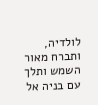לולדיה, ותברח מאור השמש ותלך עם בניה אל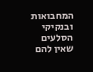המחבואות ובנקיקי הסלעים שאין להם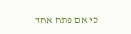כי אם פתח אחד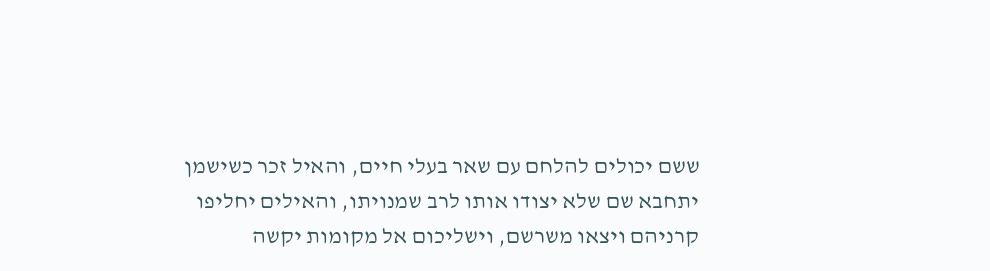ששם יכולים להלחם עם שאר בעלי חיים, והאיל זכר כשישמן יתחבא שם שלא יצודו אותו לרב שמנויתו, והאילים יחליפו קרניהם ויצאו משרשם, וישליכום אל מקומות יקשה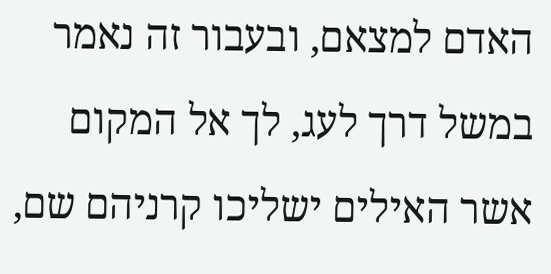האדם למצאם, ובעבור זה נאמר במשל דרך לעג, לך אל המקום אשר האילים ישליכו קרניהם שם,